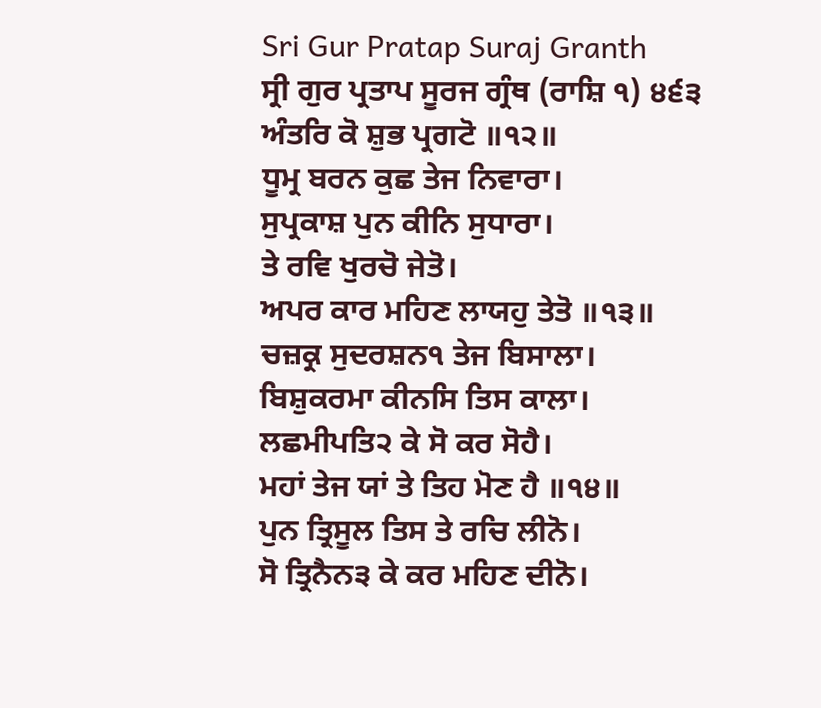Sri Gur Pratap Suraj Granth
ਸ੍ਰੀ ਗੁਰ ਪ੍ਰਤਾਪ ਸੂਰਜ ਗ੍ਰੰਥ (ਰਾਸ਼ਿ ੧) ੪੬੩
ਅੰਤਰਿ ਕੋ ਸ਼ੁਭ ਪ੍ਰਗਟੋ ॥੧੨॥
ਧੂਮ੍ਰ ਬਰਨ ਕੁਛ ਤੇਜ ਨਿਵਾਰਾ।
ਸੁਪ੍ਰਕਾਸ਼ ਪੁਨ ਕੀਨਿ ਸੁਧਾਰਾ।
ਤੇ ਰਵਿ ਖੁਰਚੋ ਜੇਤੋ।
ਅਪਰ ਕਾਰ ਮਹਿਣ ਲਾਯਹੁ ਤੇਤੋ ॥੧੩॥
ਚਜ਼ਕ੍ਰ ਸੁਦਰਸ਼ਨ੧ ਤੇਜ ਬਿਸਾਲਾ।
ਬਿਸ਼ੁਕਰਮਾ ਕੀਨਸਿ ਤਿਸ ਕਾਲਾ।
ਲਛਮੀਪਤਿ੨ ਕੇ ਸੋ ਕਰ ਸੋਹੈ।
ਮਹਾਂ ਤੇਜ ਯਾਂ ਤੇ ਤਿਹ ਮੋਣ ਹੈ ॥੧੪॥
ਪੁਨ ਤ੍ਰਿਸੂਲ ਤਿਸ ਤੇ ਰਚਿ ਲੀਨੋ।
ਸੋ ਤ੍ਰਿਨੈਨ੩ ਕੇ ਕਰ ਮਹਿਣ ਦੀਨੋ।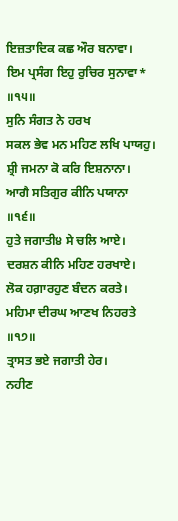ਇਜ਼ਤਾਦਿਕ ਕਛ ਔਰ ਬਨਾਵਾ।
ਇਮ ਪ੍ਰਸੰਗ ਇਹੁ ਰੁਚਿਰ ਸੁਨਾਵਾ* ॥੧੫॥
ਸੁਨਿ ਸੰਗਤ ਨੇ ਹਰਖ
ਸਕਲ ਭੇਵ ਮਨ ਮਹਿਣ ਲਖਿ ਪਾਯਹੁ।
ਸ਼੍ਰੀ ਜਮਨਾ ਕੋ ਕਰਿ ਇਸ਼ਨਾਨਾ।
ਆਗੈ ਸਤਿਗੁਰ ਕੀਨਿ ਪਯਾਨਾ ॥੧੬॥
ਹੁਤੇ ਜਗਾਤੀ੪ ਸੇ ਚਲਿ ਆਏ।
ਦਰਸ਼ਨ ਕੀਨਿ ਮਹਿਣ ਹਰਖਾਏ।
ਲੋਕ ਹਗ਼ਾਰਹੁਣ ਬੰਦਨ ਕਰਤੇ।
ਮਹਿਮਾ ਦੀਰਘ ਆਣਖ ਨਿਹਰਤੇ ॥੧੭॥
ਤ੍ਰਾਸਤ ਭਏ ਜਗਾਤੀ ਹੇਰ।
ਨਹੀਣ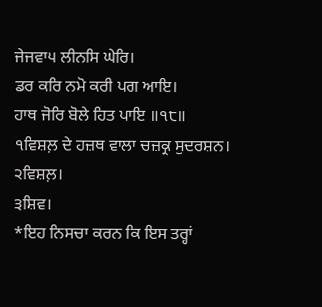ਜੇਜਵਾ੫ ਲੀਨਸਿ ਘੇਰਿ।
ਡਰ ਕਰਿ ਨਮੋ ਕਰੀ ਪਗ ਆਇ।
ਹਾਥ ਜੋਰਿ ਬੋਲੇ ਹਿਤ ਪਾਇ ॥੧੮॥
੧ਵਿਸ਼ਲ਼ ਦੇ ਹਜ਼ਥ ਵਾਲਾ ਚਜ਼ਕ੍ਰ ਸੁਦਰਸ਼ਨ।
੨ਵਿਸ਼ਲ਼।
੩ਸ਼ਿਵ।
*ਇਹ ਨਿਸਚਾ ਕਰਨ ਕਿ ਇਸ ਤਰ੍ਹਾਂ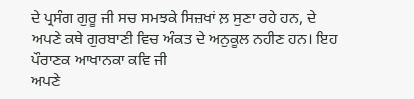ਦੇ ਪ੍ਰਸੰਗ ਗੁਰੂ ਜੀ ਸਚ ਸਮਝਕੇ ਸਿਜ਼ਖਾਂ ਲ਼ ਸੁਣਾ ਰਹੇ ਹਨ, ਦੇ
ਅਪਣੇ ਕਥੇ ਗੁਰਬਾਣੀ ਵਿਚ ਅੰਕਤ ਦੇ ਅਨੁਕੂਲ ਨਹੀਣ ਹਨ। ਇਹ ਪੌਰਾਣਕ ਆਖਾਨਕਾ ਕਵਿ ਜੀ
ਅਪਣੇ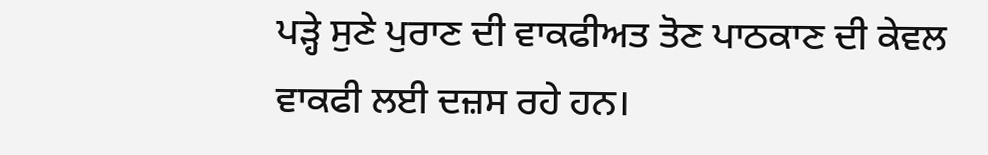ਪੜ੍ਹੇ ਸੁਣੇ ਪੁਰਾਣ ਦੀ ਵਾਕਫੀਅਤ ਤੋਣ ਪਾਠਕਾਣ ਦੀ ਕੇਵਲ ਵਾਕਫੀ ਲਈ ਦਜ਼ਸ ਰਹੇ ਹਨ।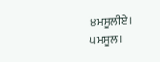੪ਮਸੂਲੀਏ।
੫ਮਸੂਲ।